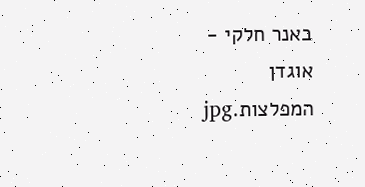באנר חלקי - אוגדן המפלצות.jpg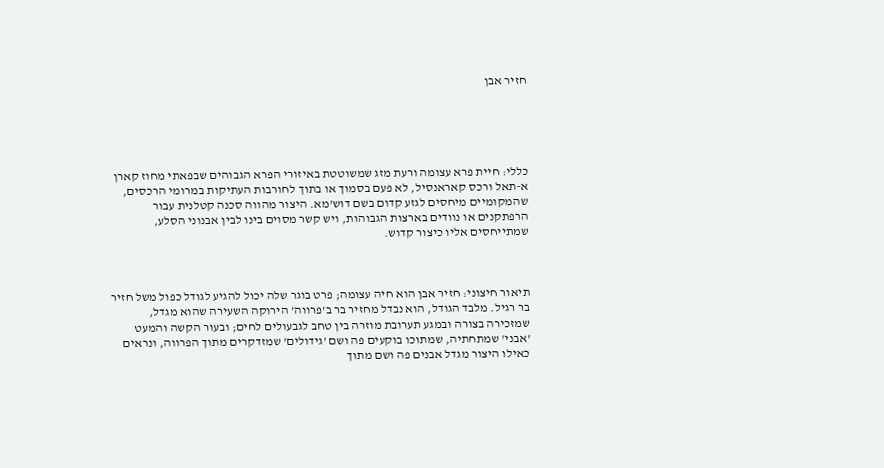חזיר אבן





כללי: חיית פרא עצומה ורעת מזג שמשוטטת באיזורי הפרא הגבוהים שבפאתי מחוז קארן א-תאל ורכס קאראנסיל, לא פעם בסמוך או בתוך לחורבות העתיקות במרומי הרכסים, שהמקומיים מיחסים לגזע קדום בשם דוש'מא. היצור מהווה סכנה קטלנית עבור הרפתקנים או נוודים בארצות הגבוהות, ויש קשר מסוים בינו לבין אבנוני הסלע, שמתייחסים אליו כיצור קדוש.



תיאור חיצוני: חזיר אבן הוא חיה עצומה; פרט בוגר שלה יכול להגיע לגודל כפול משל חזיר בר רגיל. מלבד הגודל, הוא נבדל מחזיר בר ב'פרווה' הירוקה השעירה שהוא מגדל, שמזכירה בצורה ובמגע תערובת מוזרה בין טחב לגבעולים לחים; ובעור הקשה והמעט 'אבני' שמתחתיה, שמתוכו בוקעים פה ושם 'גידולים' שמזדקרים מתוך הפרווה, ונראים כאילו היצור מגדל אבנים פה ושם מתוך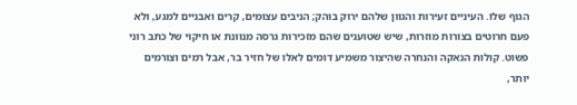הגוף שלו. העיניים זעירות והגוון שלהם ירוק בוהק; הניבים עצומים, קרים ואבניים למגע, ולא פעם חרוטים בצורות מוזרות, שיש שטוענים שהם מזכירות גרסה מנוונת או חיקוי של כתב רוני פשוט. קולות הנאקה והנחרה שהיצור משמיע דומים לאלו של חזיר בר, אבל רמים וצורמים יותר,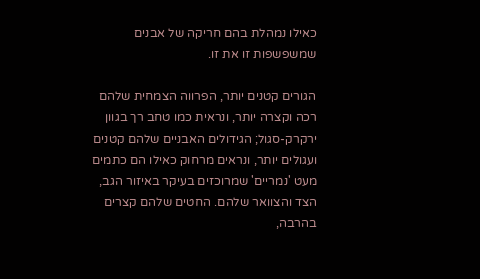כאילו נמהלת בהם חריקה של אבנים שמשפשפות זו את זו.

הגורים קטנים יותר, הפרווה הצמחית שלהם רכה וקצרה יותר, ונראית כמו טחב רך בגוון ירקרק-סגול; הגידולים האבניים שלהם קטנים ועגולים יותר, ונראים מרחוק כאילו הם כתמים מעט 'נמריים' שמרוכזים בעיקר באיזור הגב, הצד והצוואר שלהם. החטים שלהם קצרים בהרבה,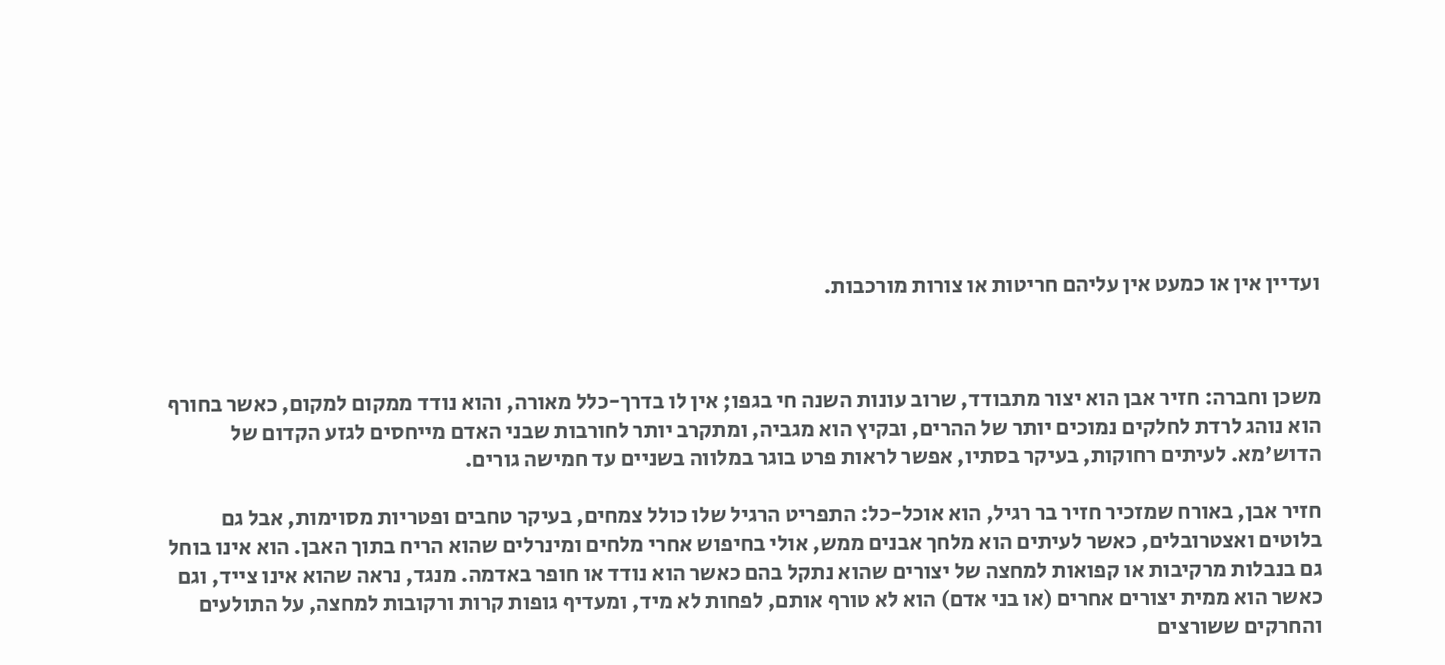ועדיין אין או כמעט אין עליהם חריטות או צורות מורכבות.



משכן וחברה: חזיר אבן הוא יצור מתבודד, שרוב עונות השנה חי בגפו; אין לו בדרך-כלל מאורה, והוא נודד ממקום למקום, כאשר בחורף הוא נוהג לרדת לחלקים נמוכים יותר של ההרים, ובקיץ הוא מגביה, ומתקרב יותר לחורבות שבני האדם מייחסים לגזע הקדום של הדוש'מא. לעיתים רחוקות, בעיקר בסתיו, אפשר לראות פרט בוגר במלווה בשניים עד חמישה גורים.

חזיר אבן, באורח שמזכיר חזיר בר רגיל, הוא אוכל-כל: התפריט הרגיל שלו כולל צמחים, בעיקר טחבים ופטריות מסוימות, אבל גם בלוטים ואצטרובלים, כאשר לעיתים הוא מלחך אבנים ממש, אולי בחיפוש אחרי מלחים ומינרלים שהוא הריח בתוך האבן. הוא אינו בוחל גם בנבלות מרקיבות או קפואות למחצה של יצורים שהוא נתקל בהם כאשר הוא נודד או חופר באדמה. מנגד, נראה שהוא אינו צייד, וגם כאשר הוא ממית יצורים אחרים (או בני אדם) הוא לא טורף אותם, לפחות לא מיד, ומעדיף גופות קרות ורקובות למחצה, על התולעים והחרקים ששורצים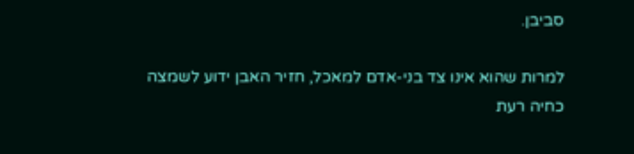סביבן.

למרות שהוא אינו צד בני-אדם למאכל, חזיר האבן ידוע לשמצה כחיה רעת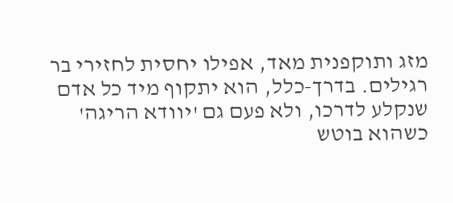מזג ותוקפנית מאד, אפילו יחסית לחזירי בר רגילים. בדרך-כלל, הוא יתקוף מיד כל אדם שנקלע לדרכו, ולא פעם גם 'יוודא הריגה' כשהוא בוטש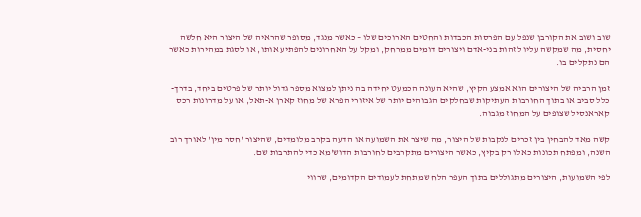שוב ושוב את הקורבן שנפל עם הפרסות הכבדות והחטים הארוכים שלו – כאשר מנגד, מסופר שהראיה של היצור היא חלשה יחסית, מה שמקשה עליו לזהות בני-אדם ויצורים דומים ממרחק, ומקל על האחרונים להפתיע אותו, או לסגת במהירות כאשר הם נתקלים בו.

זמן הרביה של היצורים הוא אמצע הקיץ, שהיא העונה הכמעט יחידה בה ניתן למצוא מספר גדול יותר של פרטים ביחד, בדרך-כלל סביב או בתוך החורבות העתיקות שבחלקים הגבוהים יותר של איזורי הפרא של מחוז קארן א-תאל, או על מדרונות רכס קאראנסיל שצופים על המחוז מגבוה.

קשה מאד להבחין בין זכרים לנקבות של היצור, מה שיצר את השמועה או הדעה בקרב מלומדים, שהיצור 'חסר מין' לאורך רוב השנה, ומפתח תכונות כאלו רק בקיץ, כאשר היצורים מתקרבים לחורבות הדוש'מא כדי להתרבות שם.

לפי השמועות, היצורים מתגוללים בתוך העפר הלח שמתחת לעמודים הקדומים, שרווי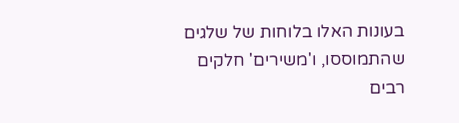בעונות האלו בלוחות של שלגים שהתמוססו, ו'משירים' חלקים רבים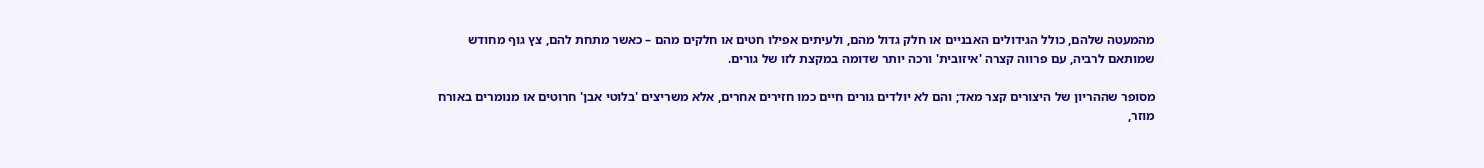מהמעטה שלהם, כולל הגידולים האבניים או חלק גדול מהם, ולעיתים אפילו חטים או חלקים מהם – כאשר מתחת להם, צץ גוף מחודש שמותאם לרביה, עם פרווה קצרה 'איזובית' ורכה יותר שדומה במקצת לזו של גורים.

מסופר שההריון של היצורים קצר מאד; והם לא יולדים גורים חיים כמו חזירים אחרים, אלא משריצים 'בלוטי אבן' חרוטים או מנומרים באורח מוזר,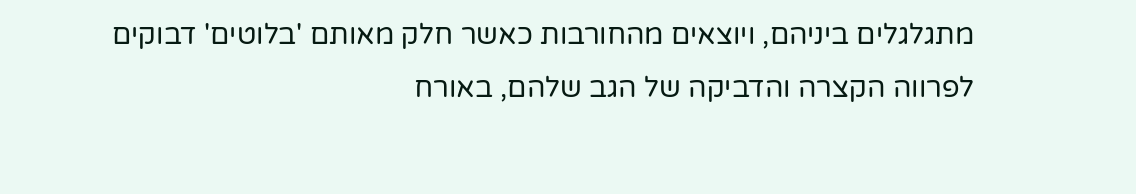מתגלגלים ביניהם, ויוצאים מהחורבות כאשר חלק מאותם 'בלוטים' דבוקים לפרווה הקצרה והדביקה של הגב שלהם, באורח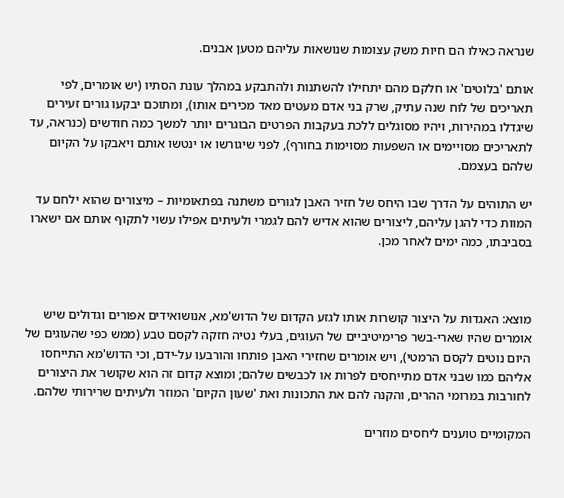שנראה כאילו הם חיות משק עצומות שנושאות עליהם מטען אבנים.

אותם 'בלוטים' או חלקם מהם יתחילו להשתנות ולהתבקע במהלך עונת הסתיו (יש אומרים, לפי תאריכים של לוח שנה עתיק, שרק בני אדם מעטים מאד מכירים אותו), ומתוכם יבקעו גורים זעירים שיגדלו במהירות, ויהיו מסוגלים ללכת בעקבות הפרטים הבוגרים יותר למשך כמה חודשים (כנראה, עד לתאריכים מסויימים או השפעות מסוימות בחורף), לפני שיגורשו או ינטשו אותם ויאבקו על הקיום שלהם בעצמם.

יש התוהים על הדרך שבו היחס של חזיר האבן לגורים משתנה בפתאומיות – מיצורים שהוא ילחם עד המוות כדי להגן עליהם, ליצורים שהוא אדיש להם לגמרי ולעיתים אפילו עשוי לתקוף אותם אם ישארו בסביבתו, כמה ימים לאחר מכן.



מוצא: האגדות על היצור קושרות אותו לגזע הקדום של הדוש'מא, אנושואידים אפורים וגדולים שיש אומרים שהיו שארי-בשר פרימיטיביים של העוגים, בעלי נטיה חזקה לקסם טבע (ממש כפי שהעוגים של היום נוטים לקסם הרמטי), ויש אומרים שחזירי האבן פותחו והורבעו על-ידם, וכי הדוש'מא התייחסו אליהם כמו שבני אדם מתייחסים לפרות או לכבשים שלהם; ומוצא קדום זה הוא שקושר את היצורים לחורבות במרומי ההרים, והקנה להם את התכונות ואת 'שעון הקיום' המוזר ולעיתים שרירותי שלהם.

המקומיים טוענים ליחסים מוזרים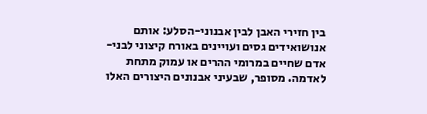בין חזירי האבן לבין אבנוני-הסלע: אותם אנושואידים גסים ועויינים באורח קיצוני לבני-אדם שחיים במרומי ההרים או עמוק מתחת לאדמה. מסופר, שבעיני אבנונים היצורים האלו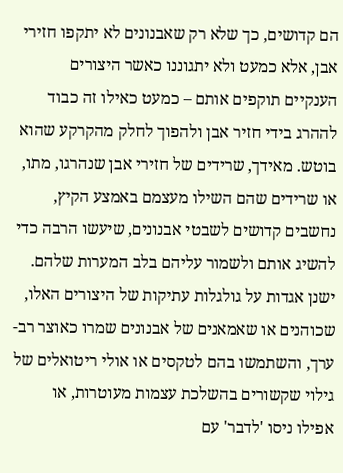הם קדושים, כך שלא רק שאבנונים לא יתקפו חזירי אבן, אלא כמעט ולא יתגוננו כאשר היצורים הענקיים תוקפים אותם – כמעט כאילו זה כבוד לההרג בידי חזיר אבן ולהפוך לחלק מהקרקע שהוא בוטש. מאידך, שרידים של חזירי אבן שנהרגו, מתו, או שרידים שהם השילו מעצמם באמצע הקיץ, נחשבים קדושים לשבטי אבנונים, שיעשו הרבה כדי להשיג אותם ולשמור עליהם בלב המערות שלהם. ישנן אגדות על גולגלות עתיקות של היצורים האלו, שכוהנים או שאמאנים של אבנונים שמרו כאוצר רב-ערך, והשתמשו בהם לטקסים או אולי ריטואלים של גילוי שקשורים בהשלכת עצמות מעוטרות, או אפילו ניסו 'לדבר' עם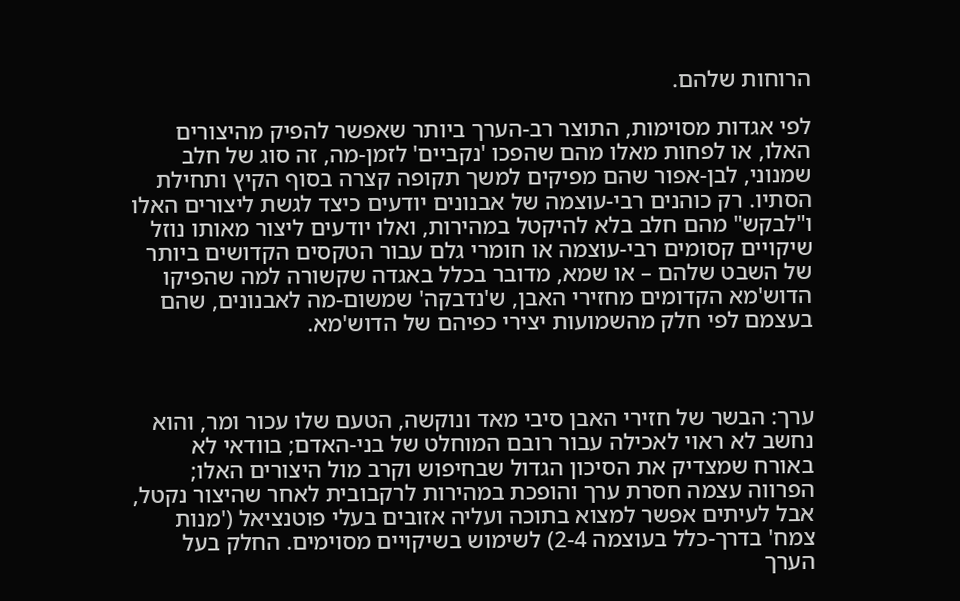הרוחות שלהם.

לפי אגדות מסוימות, התוצר רב-הערך ביותר שאפשר להפיק מהיצורים האלו, או לפחות מאלו מהם שהפכו 'נקביים' לזמן-מה, זה סוג של חלב שמנוני, לבן-אפור שהם מפיקים למשך תקופה קצרה בסוף הקיץ ותחילת הסתיו. רק כוהנים רבי-עוצמה של אבנונים יודעים כיצד לגשת ליצורים האלו ו"לבקש" מהם חלב בלא להיקטל במהירות, ואלו יודעים ליצור מאותו נוזל שיקויים קסומים רבי-עוצמה או חומרי גלם עבור הטקסים הקדושים ביותר של השבט שלהם – או שמא, מדובר בכלל באגדה שקשורה למה שהפיקו הדוש'מא הקדומים מחזירי האבן, ש'נדבקה' שמשום-מה לאבנונים, שהם בעצמם לפי חלק מהשמועות יצירי כפיהם של הדוש'מא.



ערך: הבשר של חזירי האבן סיבי מאד ונוקשה, הטעם שלו עכור ומר, והוא נחשב לא ראוי לאכילה עבור רובם המוחלט של בני-האדם; בוודאי לא באורח שמצדיק את הסיכון הגדול שבחיפוש וקרב מול היצורים האלו; הפרווה עצמה חסרת ערך והופכת במהירות לרקבובית לאחר שהיצור נקטל, אבל לעיתים אפשר למצוא בתוכה ועליה אזובים בעלי פוטנציאל ('מנות צמח' בדרך-כלל בעוצמה 2-4) לשימוש בשיקויים מסוימים. החלק בעל הערך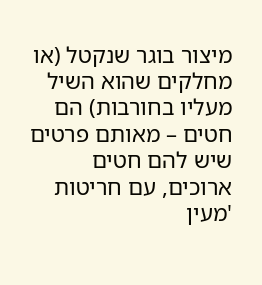מיצור בוגר שנקטל (או מחלקים שהוא השיל מעליו בחורבות) הם חטים – מאותם פרטים שיש להם חטים ארוכים, עם חריטות 'מעין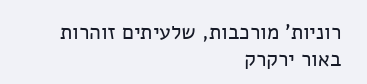רוניות' מורכבות, שלעיתים זוהרות באור ירקרק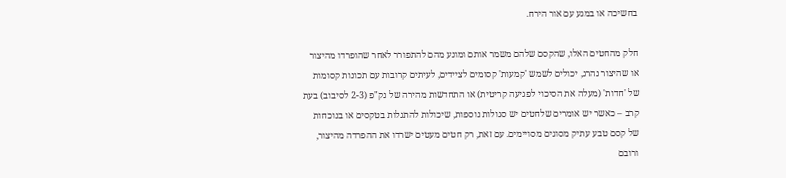בחשיכה או במגע עם אור הירח.

חלק מהחטים האלו, שהקסם שלהם משמר אותם ומונע מהם להתפורר לאחר שהופרדו מהיצור או שהיצור נהרג, יכולים לשמש 'קמעות' קסומים לציידים, לעיתים קרובות עם תכונות קסומות של 'חדות' (מעלה את הסיכוי לפגיעה קריטית) או התחדשות מהירה של נק"פ (2-3 לסיבוב) בעת קרב – כאשר יש אומרים שלחטים יש סגולות נוספות, שיכולות להתגלות בטקסים או בנוכחות של קסם טבע עתיק מסוגים מסויימים. עם זאת, רק חטים מעטים ישרדו את ההפרדה מהיצור, ורובם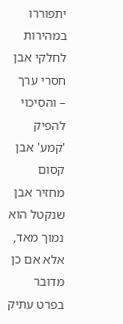יתפוררו במהירות לחלקי אבן חסרי ערך – והסיכוי להפיק 'קמע' אבן קסום מחזיר אבן שנקטל הוא נמוך מאד, אלא אם כן מדובר בפרט עתיק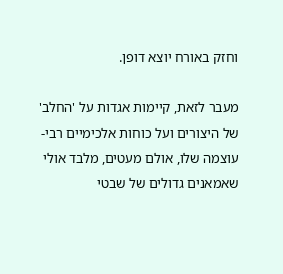וחזק באורח יוצא דופן.

מעבר לזאת, קיימות אגדות על 'החלב' של היצורים ועל כוחות אלכימיים רבי-עוצמה שלו, אולם מעטים, מלבד אולי שאמאנים גדולים של שבטי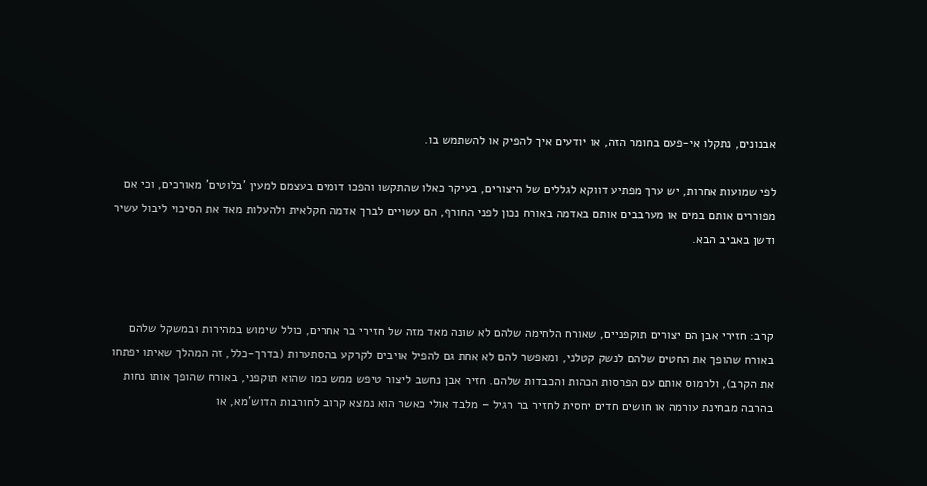אבנונים, נתקלו אי-פעם בחומר הזה, או יודעים איך להפיק או להשתמש בו.

לפי שמועות אחרות, יש ערך מפתיע דווקא לגללים של היצורים, בעיקר כאלו שהתקשו והפכו דומים בעצמם למעין 'בלוטים' מאורכים, וכי אם מפוררים אותם במים או מערבבים אותם באדמה באורח נכון לפני החורף, הם עשויים לברך אדמה חקלאית ולהעלות מאד את הסיכוי ליבול עשיר ודשן באביב הבא.



קרב: חזירי אבן הם יצורים תוקפניים, שאורח הלחימה שלהם לא שונה מאד מזה של חזירי בר אחרים, כולל שימוש במהירות ובמשקל שלהם באורח שהופך את החטים שלהם לנשק קטלני, ומאפשר להם לא אחת גם להפיל אויבים לקרקע בהסתערות (בדרך-כלל, זה המהלך שאיתו יפתחו את הקרב), ולרמוס אותם עם הפרסות הכהות והכבדות שלהם. חזיר אבן נחשב ליצור טיפש ממש כמו שהוא תוקפני, באורח שהופך אותו נחות בהרבה מבחינת עורמה או חושים חדים יחסית לחזיר בר רגיל – מלבד אולי כאשר הוא נמצא קרוב לחורבות הדוש'מא, או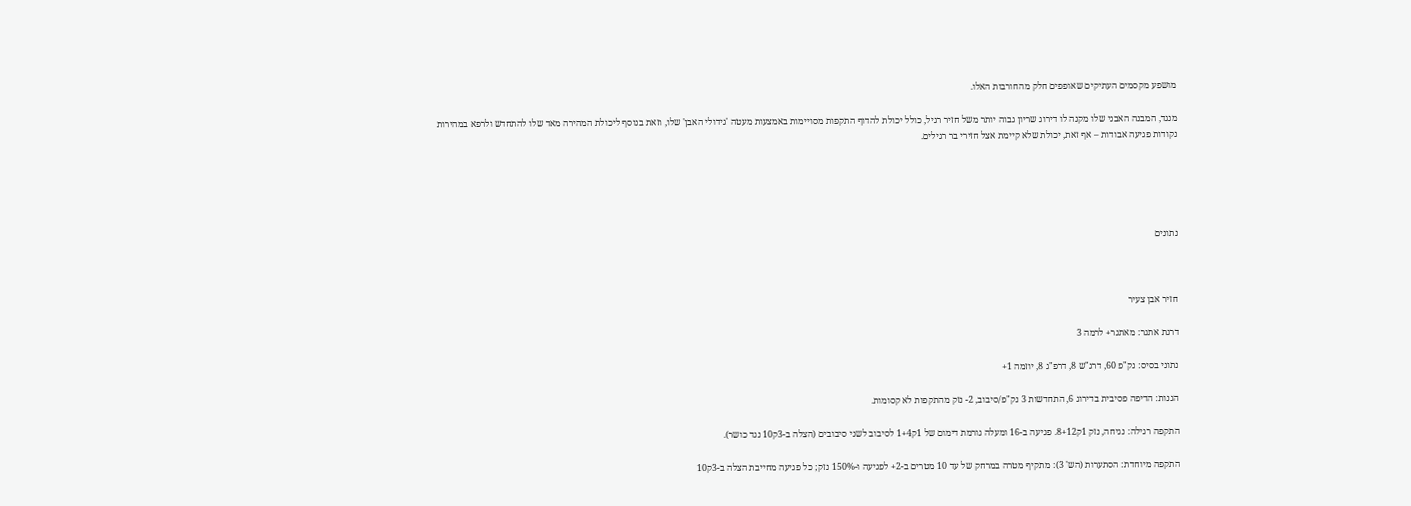מושפע מקסמים העתיקים שאופפים חלק מהחורבות האלו.

מנגד, המבנה האבני שלו מקנה לו דירוג שריון גבוה יותר משל חזיר רגיל, כולל יכולת להדוף התקפות מסויימות באמצעות מעטה 'גידולי האבן' שלו, וזאת בנוסף ליכולת המהירה מאד שלו להתחדש ולרפא במהירות נקודות פגיעה אבודות – אף זאת, יכולת שלא קיימת אצל חזירי בר רגילים.





נתונים



חזיר אבן צעיר

דרגת אתגר: מאתגר+ לרמה 3

נתוני בסיס: נק"פ 60, דרג"ש 8, דרפ"ג 8, יוזמה 1+

הגנות: הדיפה פסיבית בדירוג 6, התחדשות 3 נק"פ/סיבוב, 2- נזק מהתקפות לא קסומות.

התקפה רגילה: נגיחה, נזק 1ק8+12. פגיעה ב-16 ומעלה גורמת דימום של 1ק1+4 לסיבוב לשני סיבובים (הצלה ב-3ק10 נגד כושר).

התקפה מיוחדת: הסתערות (הש' 3): מתקיף מטרה במרחק של עד 10 מטרים ב-2+ לפגיעה ו-150% נזק; כל פגיעה מחייבת הצלה ב-3ק10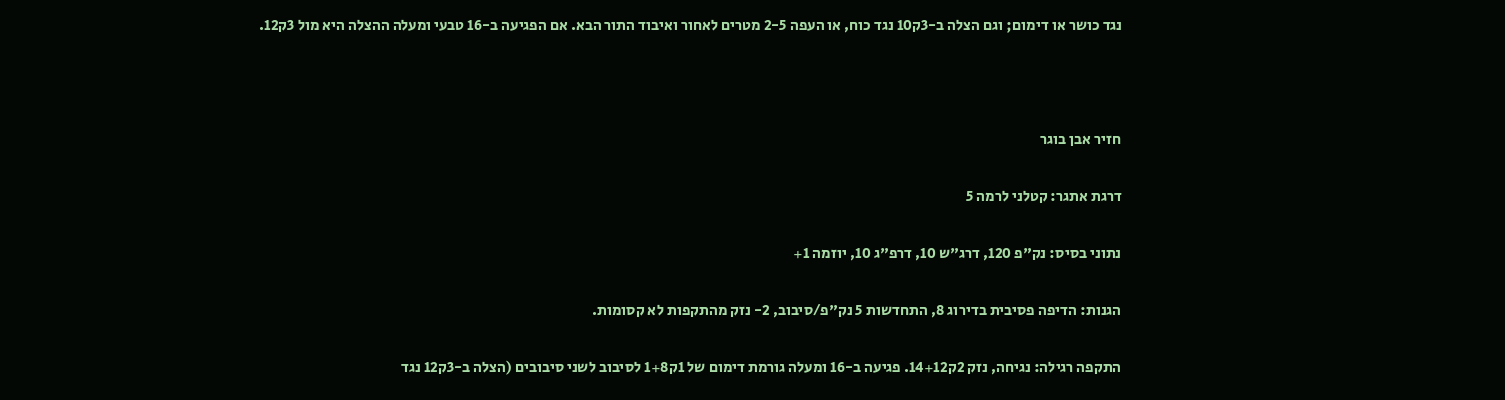נגד כושר או דימום; וגם הצלה ב-3ק10 נגד כוח, או העפה 2-5 מטרים לאחור ואיבוד התור הבא. אם הפגיעה ב-16 טבעי ומעלה ההצלה היא מול 3ק12.



חזיר אבן בוגר

דרגת אתגר: קטלני לרמה 5

נתוני בסיס: נק"פ 120, דרג"ש 10, דרפ"ג 10, יוזמה 1+

הגנות: הדיפה פסיבית בדירוג 8, התחדשות 5 נק"פ/סיבוב, 2- נזק מהתקפות לא קסומות.

התקפה רגילה: נגיחה, נזק 2ק14+12. פגיעה ב-16 ומעלה גורמת דימום של 1ק1+8 לסיבוב לשני סיבובים (הצלה ב-3ק12 נגד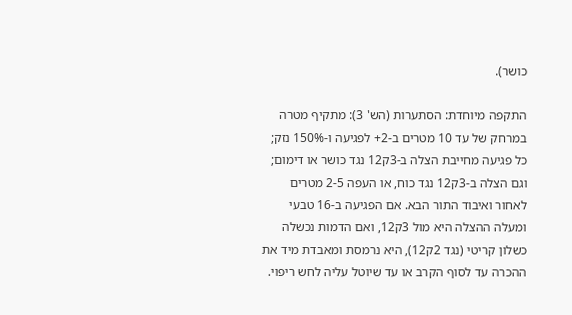כושר).

התקפה מיוחדת: הסתערות (הש' 3): מתקיף מטרה במרחק של עד 10 מטרים ב-2+ לפגיעה ו-150% נזק; כל פגיעה מחייבת הצלה ב-3ק12 נגד כושר או דימום; וגם הצלה ב-3ק12 נגד כוח, או העפה 2-5 מטרים לאחור ואיבוד התור הבא. אם הפגיעה ב-16 טבעי ומעלה ההצלה היא מול 3ק12, ואם הדמות נכשלה כשלון קריטי (נגד 2ק12), היא נרמסת ומאבדת מיד את ההכרה עד לסוף הקרב או עד שיוטל עליה לחש ריפוי.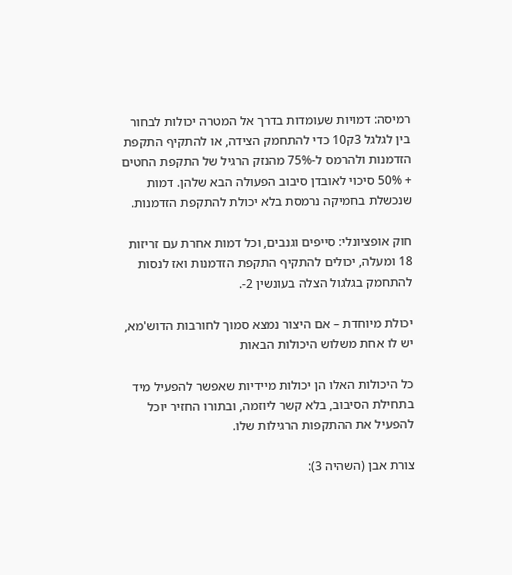רמיסה: דמויות שעומדות בדרך אל המטרה יכולות לבחור בין לגלגל 3ק10 כדי להתחמק הצידה, או להתקיף התקפת הזדמנות ולהרמס ל-75% מהנזק הרגיל של התקפת החטים + 50% סיכוי לאובדן סיבוב הפעולה הבא שלהן. דמות שנכשלת בחמיקה נרמסת בלא יכולת להתקפת הזדמנות.

חוק אופציונלי: סייפים וגנבים, וכל דמות אחרת עם זריזות 18 ומעלה, יכולים להתקיף התקפת הזדמנות ואז לנסות להתחמק בגלגול הצלה בעונשין 2-.

יכולת מיוחדת – אם היצור נמצא סמוך לחורבות הדוש'מא, יש לו אחת משלוש היכולות הבאות

כל היכולות האלו הן יכולות מיידיות שאפשר להפעיל מיד בתחילת הסיבוב, בלא קשר ליוזמה, ובתורו החזיר יוכל להפעיל את ההתקפות הרגילות שלו.

צורת אבן (השהיה 3):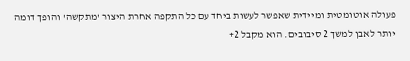פעולה אוטומטית ומיידית שאפשר לעשות ביחד עם כל התקפה אחרת היצור 'מתקשה' והופך דומה יותר לאבן למשך 2 סיבובים. הוא מקבל 2+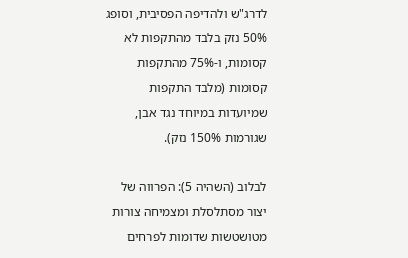לדרג"ש ולהדיפה הפסיבית, וסופג 50% נזק בלבד מהתקפות לא קסומות, ו-75% מהתקפות קסומות (מלבד התקפות שמיועדות במיוחד נגד אבן, שגורמות 150% נזק).

לבלוב (השהיה 5): הפרווה של יצור מסתלסלת ומצמיחה צורות מטושטשות שדומות לפרחים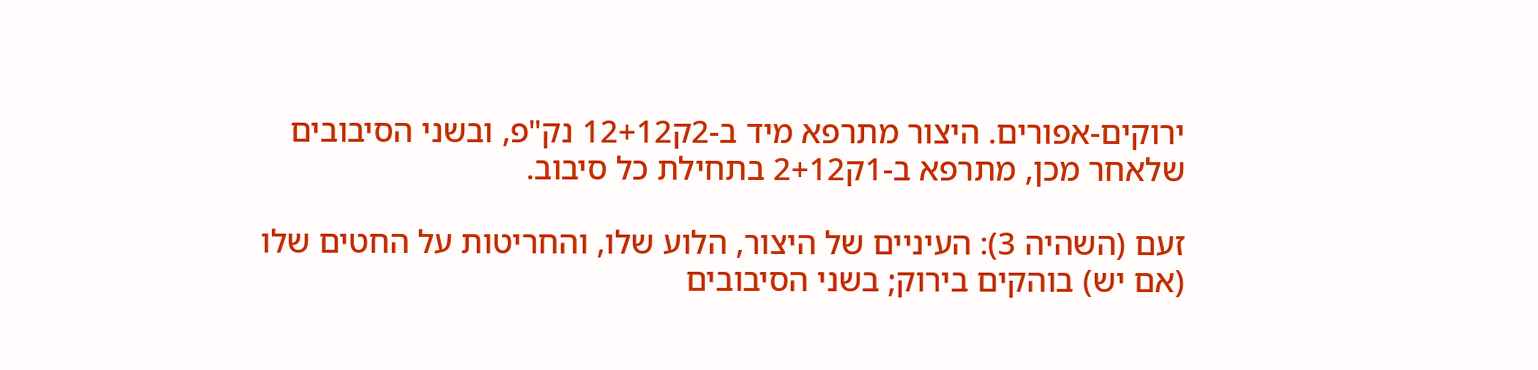ירוקים-אפורים. היצור מתרפא מיד ב-2ק12+12 נק"פ, ובשני הסיבובים שלאחר מכן, מתרפא ב-1ק2+12 בתחילת כל סיבוב.

זעם (השהיה 3): העיניים של היצור, הלוע שלו, והחריטות על החטים שלו (אם יש) בוהקים בירוק; בשני הסיבובים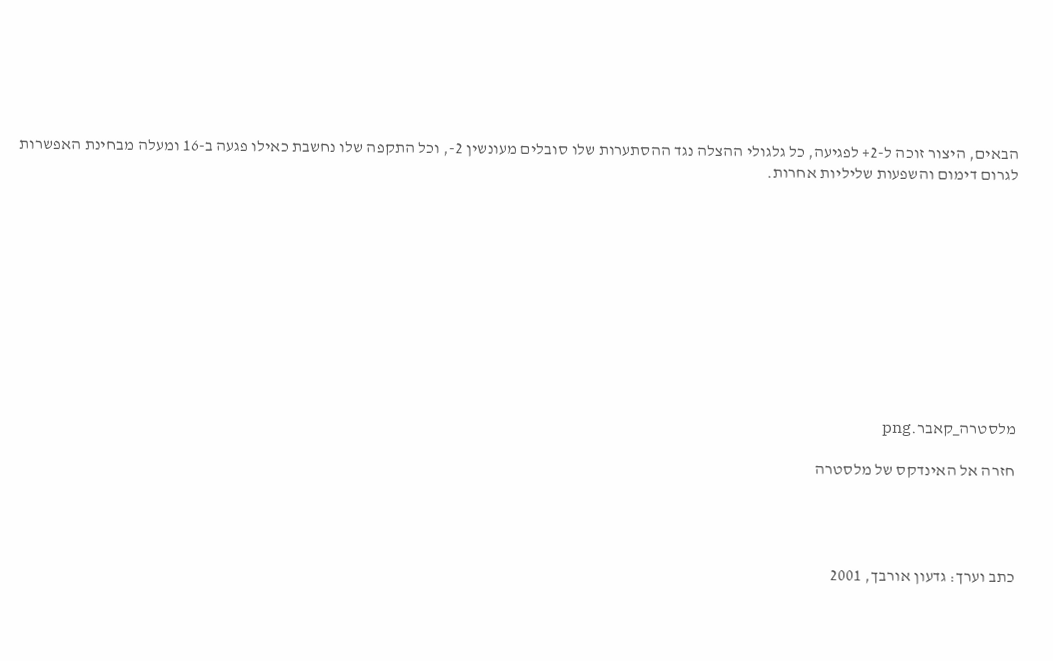הבאים, היצור זוכה ל-2+ לפגיעה, כל גלגולי ההצלה נגד ההסתערות שלו סובלים מעונשין 2-, וכל התקפה שלו נחשבת כאילו פגעה ב-16 ומעלה מבחינת האפשרות לגרום דימום והשפעות שליליות אחרות.











מלסטרה_קאבר.png

חזרה אל האינדקס של מלסטרה




כתב וערך: גדעון אורבך, 2001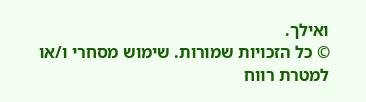ואילך.
© כל הזכויות שמורות. שימוש מסחרי ו/או למטרת רווח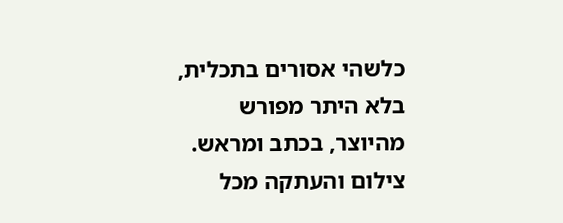כלשהי אסורים בתכלית, בלא היתר מפורש מהיוצר, בכתב ומראש. צילום והעתקה מכל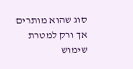סוג שהוא מותרים אך ורק למטרת שימוש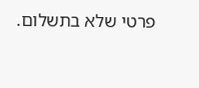פרטי שלא בתשלום.